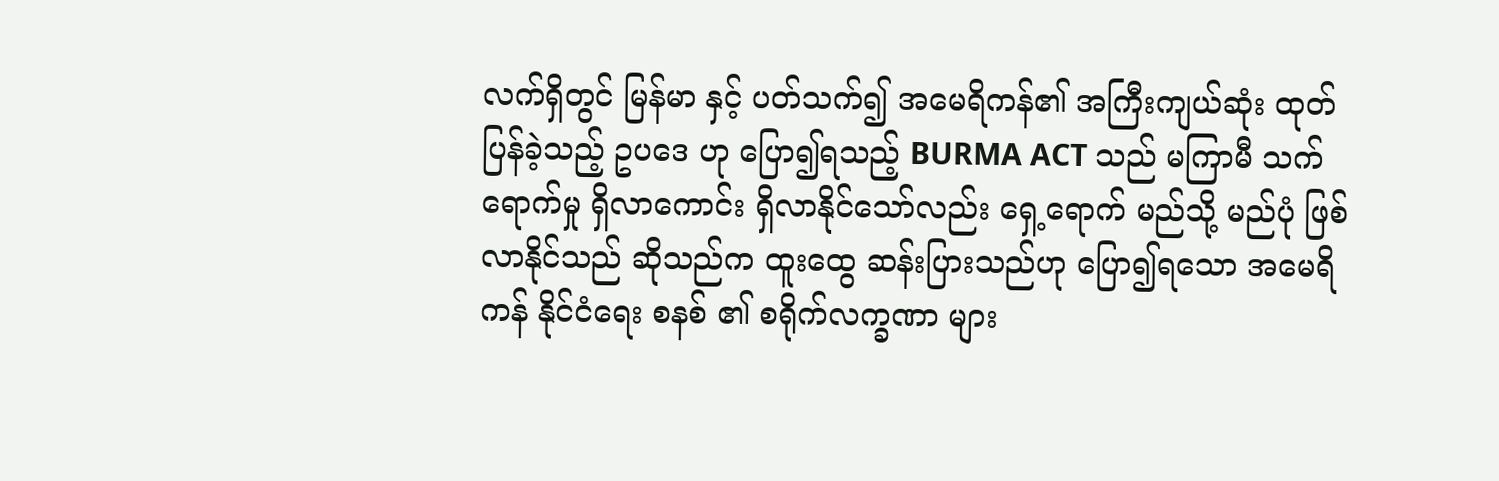လက်ရှိတွင် မြန်မာ နှင့် ပတ်သက်၍ အမေရိကန်၏ အကြီးကျယ်ဆုံး ထုတ်ပြန်ခဲ့သည့် ဥပဒေ ဟု ပြော၍ရသည့် BURMA ACT သည် မကြာမီ သက်ရောက်မှု ရှိလာကောင်း ရှိလာနိုင်သော်လည်း ရှေ့ရောက် မည်သို့ မည်ပုံ ဖြစ်လာနိုင်သည် ဆိုသည်က ထူးထွေ ဆန်းပြားသည်ဟု ပြော၍ရသော အမေရိကန် နိုင်ငံရေး စနစ် ၏ စရိုက်လက္ခဏာ များ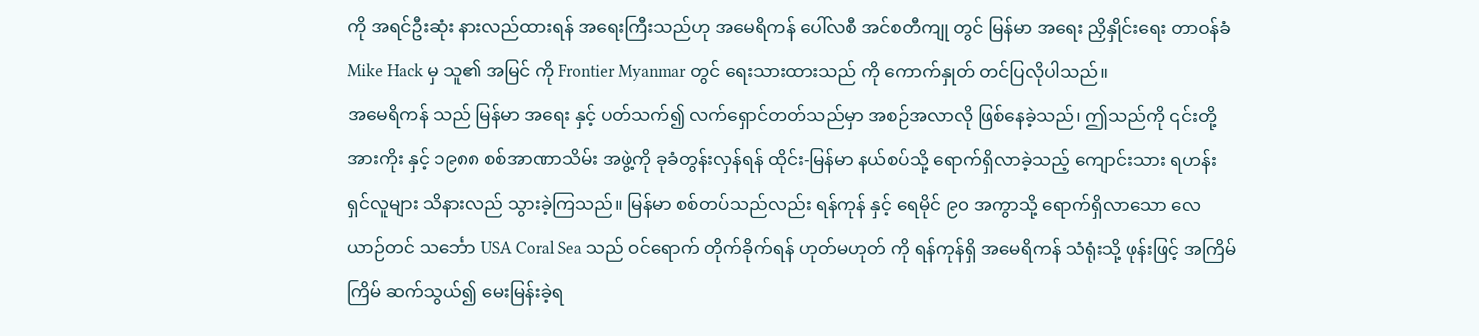ကို အရင်ဦးဆုံး နားလည်ထားရန် အရေးကြီးသည်ဟု အမေရိကန် ပေါ်လစီ အင်စတီကျု တွင် မြန်မာ အရေး ညှိနှိုင်းရေး တာဝန်ခံ Mike Hack မှ သူ၏ အမြင် ကို Frontier Myanmar တွင် ရေးသားထားသည် ကို ကောက်နှုတ် တင်ပြလိုပါသည်။
အမေရိကန် သည် မြန်မာ အရေး နှင့် ပတ်သက်၍ လက်ရှောင်တတ်သည်မှာ အစဉ်အလာလို ဖြစ်နေခဲ့သည်၊ ဤသည်ကို ၎င်းတို့အားကိုး နှင့် ၁၉၈၈ စစ်အာဏာသိမ်း အဖွဲ့ကို ခုခံတွန်းလှန်ရန် ထိုင်း-မြန်မာ နယ်စပ်သို့ ရောက်ရှိလာခဲ့သည့် ကျောင်းသား ရဟန်း ရှင်လူများ သိနားလည် သွားခဲ့ကြသည်။ မြန်မာ စစ်တပ်သည်လည်း ရန်ကုန် နှင့် ရေမိုင် ၉၀ အကွာသို့ ရောက်ရှိလာသော လေယာဉ်တင် သင်္ဘော USA Coral Sea သည် ဝင်ရောက် တိုက်ခိုက်ရန် ဟုတ်မဟုတ် ကို ရန်ကုန်ရှိ အမေရိကန် သံရုံးသို့ ဖုန်းဖြင့် အကြိမ်ကြိမ် ဆက်သွယ်၍ မေးမြန်းခဲ့ရ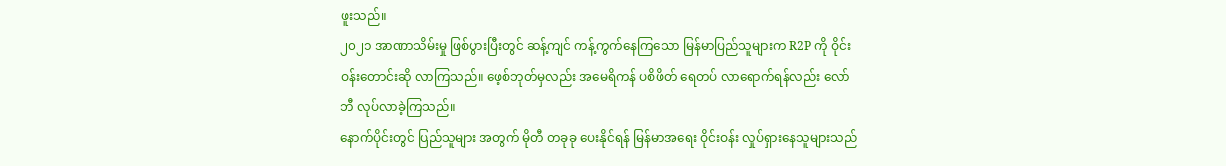ဖူးသည်။
၂၀၂၁ အာဏာသိမ်းမှု ဖြစ်ပွားပြီးတွင် ဆန့်ကျင် ကန့်ကွက်နေကြသော မြန်မာပြည်သူများက R2P ကို ဝိုင်းဝန်းတောင်းဆို လာကြသည်။ ဖေ့စ်ဘုတ်မှလည်း အမေရိကန် ပစိဖိတ် ရေတပ် လာရောက်ရန်လည်း လော်ဘီ လုပ်လာခဲ့ကြသည်။
နောက်ပိုင်းတွင် ပြည်သူများ အတွက် မိုတီ တခုခု ပေးနိုင်ရန် မြန်မာအရေး ဝိုင်းဝန်း လှုပ်ရှားနေသူများသည်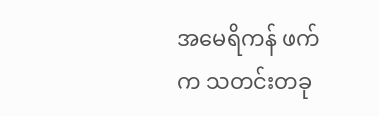အမေရိကန် ဖက် က သတင်းတခု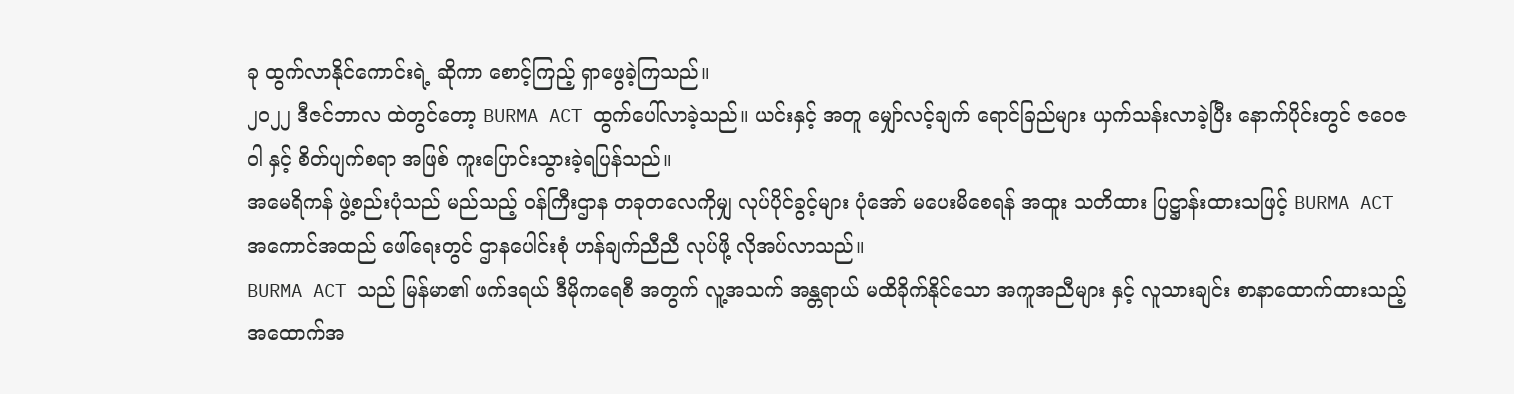ခု ထွက်လာနိုင်ကောင်းရဲ့ ဆိုကာ စောင့်ကြည့် ရှာဖွေခဲ့ကြသည်။
၂၀၂၂ ဒီဇင်ဘာလ ထဲတွင်တော့ BURMA ACT ထွက်ပေါ်လာခဲ့သည်။ ယင်းနှင့် အတူ မျှော်လင့်ချက် ရောင်ခြည်များ ယှက်သန်းလာခဲ့ပြီး နောက်ပိုင်းတွင် ဇဝေဇဝါ နှင့် စိတ်ပျက်စရာ အဖြစ် ကူးပြောင်းသွားခဲ့ရပြန်သည်။
အမေရိကန် ဖွဲ့စည်းပုံသည် မည်သည့် ဝန်ကြီးဌာန တခုတလေကိုမျှ လုပ်ပိုင်ခွင့်များ ပုံအော် မပေးမိစေရန် အထူး သတိထား ပြဋ္ဌာန်းထားသဖြင့် BURMA ACT အကောင်အထည် ဖေါ်ရေးတွင် ဌာနပေါင်းစုံ ဟန်ချက်ညီညီ လုပ်ဖို့ လိုအပ်လာသည်။
BURMA ACT သည် မြန်မာ၏ ဖက်ဒရယ် ဒီမိုကရေစီ အတွက် လူ့အသက် အန္တရာယ် မထိခိုက်နိုင်သော အကူအညီများ နှင့် လူသားချင်း စာနာထောက်ထားသည့် အထောက်အ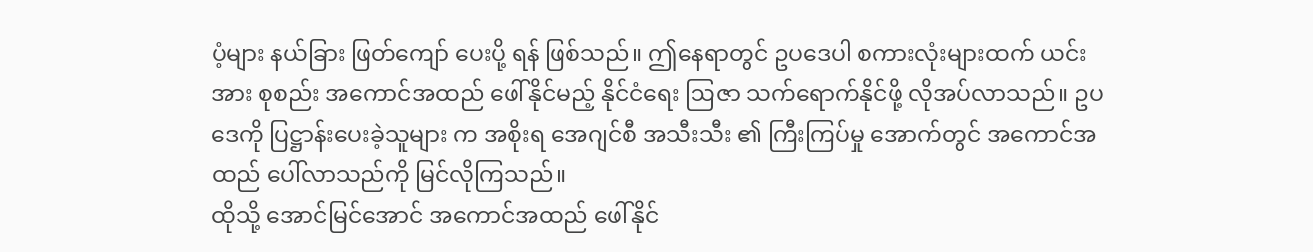ပံ့များ နယ်ခြား ဖြတ်ကျော် ပေးပို့ ရန် ဖြစ်သည်။ ဤနေရာတွင် ဥပဒေပါ စကားလုံးများထက် ယင်းအား စုစည်း အကောင်အထည် ဖေါ်နိုင်မည့် နိုင်ငံရေး ဩဇာ သက်ရောက်နိုင်ဖို့ လိုအပ်လာသည်။ ဥပဒေကို ပြဋ္ဌာန်းပေးခဲ့သူများ က အစိုးရ အေဂျင်စီ အသီးသီး ၏ ကြီးကြပ်မှု အောက်တွင် အကောင်အထည် ပေါ်လာသည်ကို မြင်လိုကြသည်။
ထိုသို့ အောင်မြင်အောင် အကောင်အထည် ဖေါ်နိုင်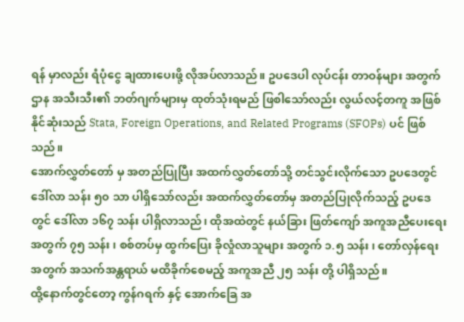ရန် မှာလည်း ရံပုံငွေ ချထားပေးဖို့ လိုအပ်လာသည်။ ဥပဒေပါ လုပ်ငန်း တာဝန်များ အတွက် ဌာန အသီးသီး၏ ဘတ်ဂျက်များမှ ထုတ်သုံးရမည် ဖြစါသော်လည်း လွယ်လင့်တကူ အဖြစ်နိုင်ဆုံးသည် Stata, Foreign Operations, and Related Programs (SFOPs) ပင် ဖြစ်သည်။
အောက်လွှတ်တော် မှ အတည်ပြုပြီး အထက်လွှတ်တော်သို့ တင်သွင်းလိုက်သော ဥပဒေတွင် ဒေါ်လာ သန်း ၅၀ သာ ပါရှိသော်လည်း အထက်လွှတ်တော်မှ အတည်ပြုလိုက်သည့် ဥပဒေတွင် ဒေါ်လာ ၁၆၇ သန်း ပါရှိလာသည်၊ ထိုအထဲတွင် နယ်ခြား ဖြတ်ကျော် အကူအညီပေးရေး အတွက် ၇၅ သန်း၊ စစ်တပ်မှ ထွက်ပြေး ခိုလှုံလာသူများ အတွက် ၁.၅ သန်း၊ တော်လှန်ရေး အတွက် အသက်အန္တရာယ် မထိခိုက်စေမည့် အကူအညီ ၂၅ သန်း တို့ ပါရှိသည်။
ထို့နောက်တွင်တော့ ကွန်ဂရက် နှင့် အောက်ခြေ အ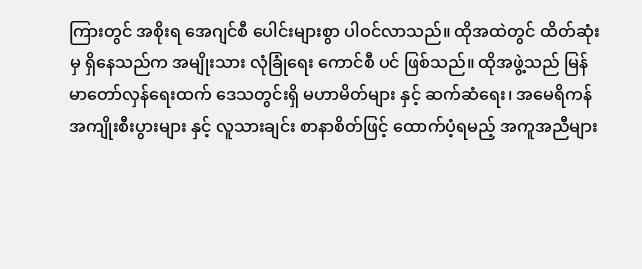ကြားတွင် အစိုးရ အေဂျင်စီ ပေါင်းများစွာ ပါဝင်လာသည်။ ထိုအထဲတွင် ထိတ်ဆုံးမှ ရှိနေသည်က အမျိုးသား လုံခြုံရေး ကောင်စီ ပင် ဖြစ်သည်။ ထိုအဖွဲ့သည် မြန်မာတော်လှန်ရေးထက် ဒေသတွင်းရှိ မဟာမိတ်များ နှင့် ဆက်ဆံရေး၊ အမေရိကန် အကျိုးစီးပွားများ နှင့် လူသားချင်း စာနာစိတ်ဖြင့် ထောက်ပံ့ရမည့် အကူအညီများ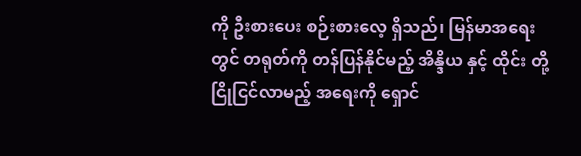ကို ဦးစားပေး စဉ်းစားလေ့ ရှိသည်၊ မြန်မာအရေး တွင် တရုတ်ကို တန်ပြန်နိုင်မည့် အိန္ဒိယ နှင့် ထိုင်း တို့ ငြိုငြင်လာမည့် အရေးကို ရှောင်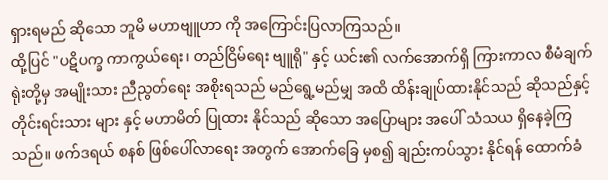ရှားရမည် ဆိုသော ဘူမိ မဟာဗျူဟာ ကို အကြောင်းပြလာကြသည်။
ထို့ပြင် "ပဋိပက္ခ ကာကွယ်ရေး၊ တည်ငြိမ်ရေး ဗျူရို" နှင့် ယင်း၏ လက်အောက်ရှိ ကြားကာလ စီမံချက် ရုဲးတို့မှ အမျိုးသား ညီညွတ်ရေး အစိုးရသည် မည်ရွေ့မည်မျှ အထိ ထိန်းချုပ်ထားနိုင်သည် ဆိုသည်နှင့် တိုင်းရင်းသား များ နှင့် မဟာမိတ် ပြုထား နိုင်သည် ဆိုသော အပြောများ အပေါ် သံသယ ရှိနေခဲ့ကြသည်။ ဖက်ဒရယ် စနစ် ဖြစ်ပေါ်လာရေး အတွက် အောက်ခြေ မှစ၍ ချည်းကပ်သွား နိုင်ရန် ထောက်ခံ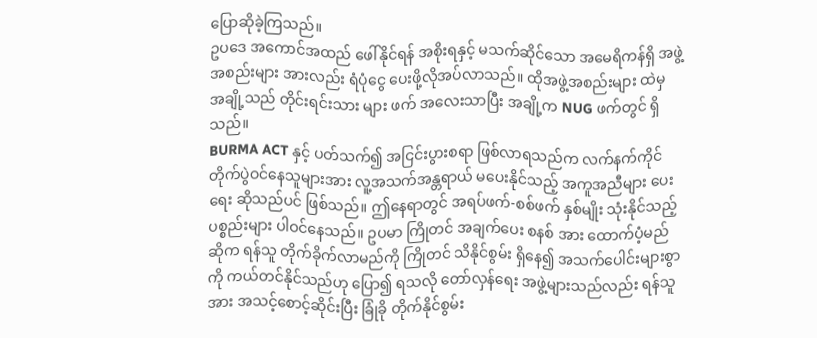ပြောဆိုခဲ့ကြသည်။
ဥပဒေ အကောင်အထည် ဖေါ်နိုင်ရန် အစိုးရနှင့် မသက်ဆိုင်သော အမေရိကန်ရှိ အဖွဲ့အစည်းများ အားလည်း ရံပုံငွေ ပေးဖို့လိုအပ်လာသည်။ ထိုအဖွဲ့အစည်းများ ထဲမှ အချို့သည် တိုင်းရင်းသား များ ဖက် အလေးသာပြီး အချို့က NUG ဖက်တွင် ရှိသည်။
BURMA ACT နှင့် ပတ်သက်၍ အငြင်းပွားစရာ ဖြစ်လာရသည်က လက်နက်ကိုင် တိုက်ပွဲဝင်နေသူများအား လူ့အသက်အန္တရာယ် မပေးနိုင်သည့် အကူအညီများ ပေးရေး ဆိုသည်ပင် ဖြစ်သည်။ ဤနေရာတွင် အရပ်ဖက်-စစ်ဖက် နှစ်မျိုး သုံးနိုင်သည့် ပစ္စည်းများ ပါဝင်နေသည်။ ဥပမာ ကြိုတင် အချက်ပေး စနစ် အား ထောက်ပံ့မည်ဆိုက ရန်သူ တိုက်ခိုက်လာမည်ကို ကြိုတင် သိနိုင်စွမ်း ရှိနေ၍ အသက်ပေါင်းများစွာ ကို ကယ်တင်နိုင်သည်ဟု ပြော၍ ရသလို တော်လှန်ရေး အဖွဲ့များသည်လည်း ရန်သူ အား အသင့်စောင့်ဆိုင်းပြီး ခြုံခို တိုက်နိုင်စွမ်း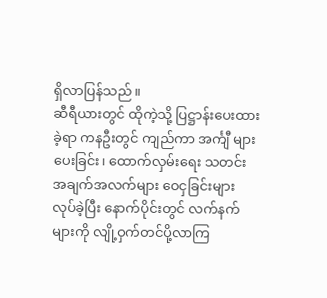ရှိလာပြန်သည်။
ဆီရီယားတွင် ထိုကဲ့သို့ ပြဋ္ဌာန်းပေးထားခဲ့ရာ ကနဦးတွင် ကျည်ကာ အင်္ကျီ များ ပေးခြင်း၊ ထောက်လှမ်းရေး သတင်း အချက်အလက်များ ဝေငှခြင်းများ လုပ်ခဲ့ပြီး နောက်ပိုင်းတွင် လက်နက်များကို လျို့ဝှက်တင်ပို့လာကြ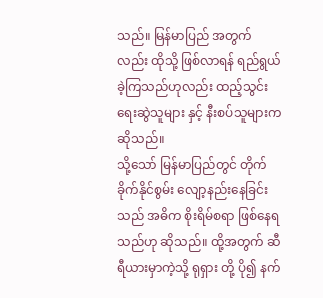သည်။ မြန်မာပြည် အတွက်လည်း ထိုသို့ ဖြစ်လာရန် ရည်ရွယ်ခဲ့ကြသည်ဟုလည်း ထည့်သွင်းရေးဆွဲသူများ နှင့် နီးစပ်သူများက ဆိုသည်။
သို့သော် မြန်မာပြည်တွင် တိုက်ခိုက်နိုင်စွမ်း လျော့နည်းနေခြင်းသည် အဓိက စိုးရိမ်စရာ ဖြစ်နေရသည်ဟု ဆိုသည်။ ထို့အတွက် ဆီရီယားမှာကဲ့သို့ ရုရှား တို့ ပို၍ နက်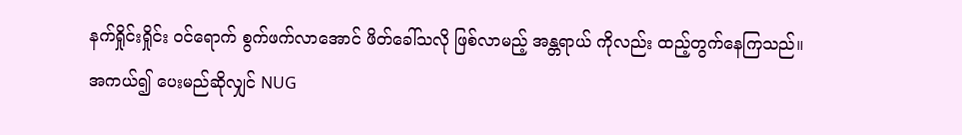နက်ရှိုင်းရှိုင်း ဝင်ရောက် စွက်ဖက်လာအောင် ဖိတ်ခေါ်သလို ဖြစ်လာမည့် အန္တရာယ် ကိုလည်း ထည့်တွက်နေကြသည်။
အကယ်၍ ပေးမည်ဆိုလျှင် NUG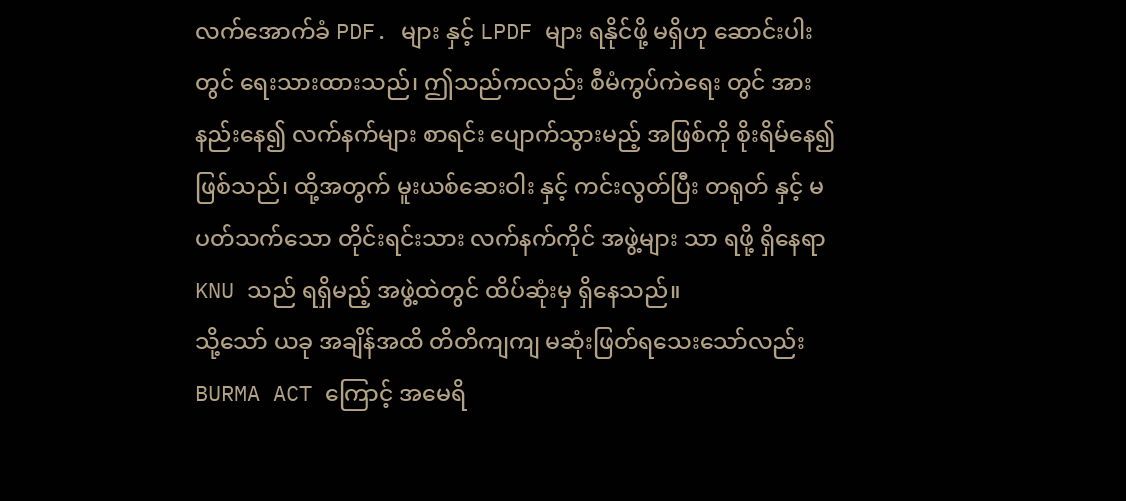လက်အောက်ခံ PDF. များ နှင့် LPDF များ ရနိုင်ဖို့ မရှိဟု ဆောင်းပါးတွင် ရေးသားထားသည်၊ ဤသည်ကလည်း စီမံကွပ်ကဲရေး တွင် အားနည်းနေ၍ လက်နက်များ စာရင်း ပျောက်သွားမည့် အဖြစ်ကို စိုးရိမ်နေ၍ ဖြစ်သည်၊ ထို့အတွက် မူးယစ်ဆေးဝါး နှင့် ကင်းလွတ်ပြီး တရုတ် နှင့် မပတ်သက်သော တိုင်းရင်းသား လက်နက်ကိုင် အဖွဲ့များ သာ ရဖို့ ရှိနေရာ KNU သည် ရရှိမည့် အဖွဲ့ထဲတွင် ထိပ်ဆုံးမှ ရှိနေသည်။
သို့သော် ယခု အချိန်အထိ တိတိကျကျ မဆုံးဖြတ်ရသေးသော်လည်း BURMA ACT ကြောင့် အမေရိ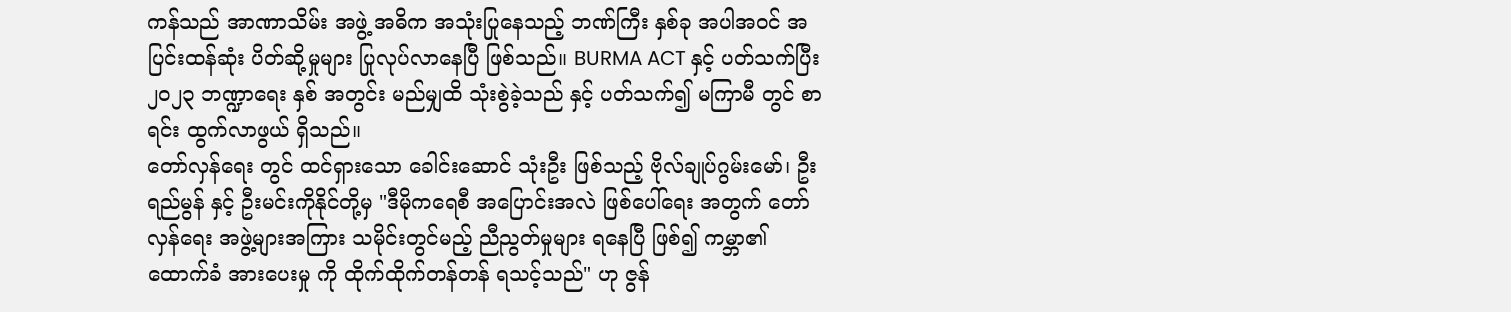ကန်သည် အာဏာသိမ်း အဖွဲ့ အဓိက အသုံးပြုနေသည့် ဘဏ်ကြီး နှစ်ခု အပါအဝင် အပြင်းထန်ဆုံး ပိတ်ဆို့မှုများ ပြုလုပ်လာနေပြီ ဖြစ်သည်။ BURMA ACT နှင့် ပတ်သက်ပြီး ၂၀၂၃ ဘဏ္ဍာရေး နှစ် အတွင်း မည်မျှထိ သုံးစွဲခဲ့သည် နှင့် ပတ်သက်၍ မကြာမီ တွင် စာရင်း ထွက်လာဖွယ် ရှိသည်။
တော်လှန်ရေး တွင် ထင်ရှားသော ခေါင်းဆောင် သုံးဦး ဖြစ်သည့် ဗိုလ်ချုပ်ဂွမ်းမော်၊ ဦးရည်မွန် နှင့် ဦးမင်းကိုနိုင်တို့မှ "ဒီမိုကရေစီ အပြောင်းအလဲ ဖြစ်ပေါ်ရေး အတွက် တော်လှန်ရေး အဖွဲ့များအကြား သမိုင်းတွင်မည့် ညီညွတ်မှုများ ရနေပြီ ဖြစ်၍ ကမ္ဘာ၏ ထောက်ခံ အားပေးမှု ကို ထိုက်ထိုက်တန်တန် ရသင့်သည်" ဟု ဇွန်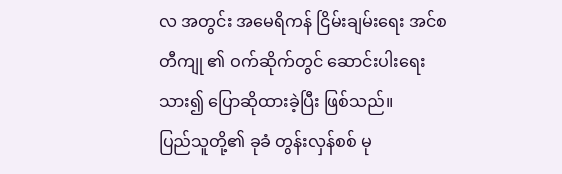လ အတွင်း အမေရိကန် ငြိမ်းချမ်းရေး အင်စတီကျု ၏ ဝက်ဆိုက်တွင် ဆောင်းပါးရေးသား၍ ပြောဆိုထားခဲ့ပြီး ဖြစ်သည်။
ပြည်သူတို့၏ ခုခံ တွန်းလှန်စစ် မု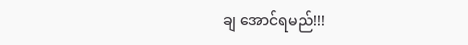ချ အောင်ရမည်!!!